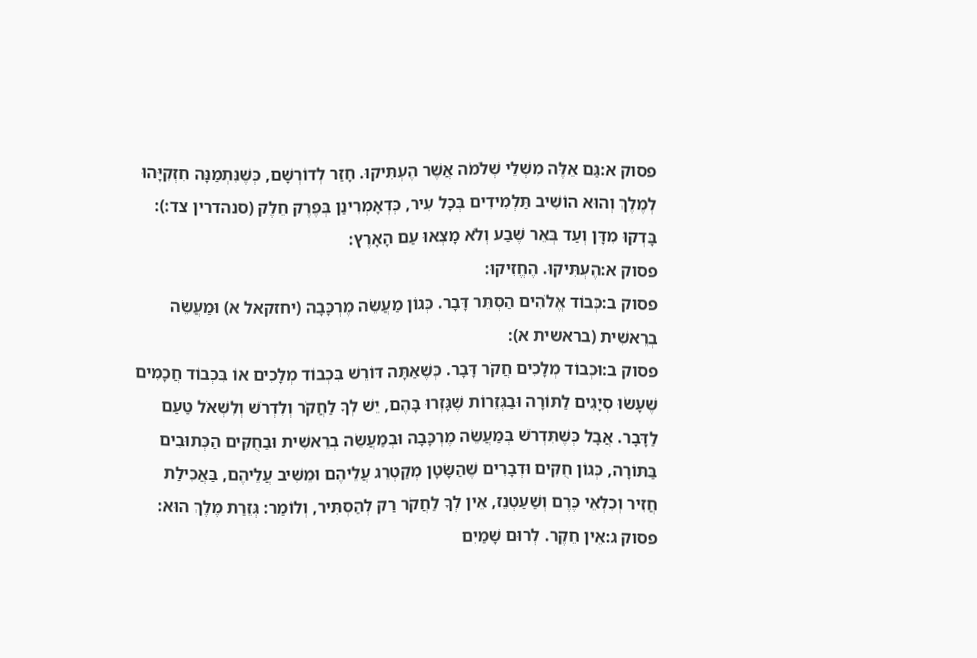פסוק א:גַּם אֵלֶּה מִשְׁלֵי שְׁלֹמֹה אֲשֶׁר הֶעְתִּיקוּ. חָזַר לְדוֹרְשָׁם, כְּשֶׁנִּתְמַנָּה חִזְקִיָּהוּ לְמֶלֶךְ וְהוּא הוֹשִׁיב תַּלְמִידִים בְּכָל עִיר, כְּדְאָמְרִינַן בְּפֶרֶק חֵלֶק (סנהדרין צד:): בָּדְקוּ מִדָּן וְעַד בְּאֵר שֶׁבַע וְלֹא מָצְאוּ עַם הָאָרֶץ:
פסוק א:הֶעְתִּיקוּ. הֶחֱזִיקוּ:
פסוק ב:כְּבוֹד אֱלֹהִים הַסְתֵּר דָּבָר. כְּגוֹן מַעֲשֵׂה מֶרְכָּבָה (יחזקאל א) וּמַעֲשֵׂה בְרֵאשִׁית (בראשית א):
פסוק ב:וּכְבוֹד מְלָכִים חֲקֹר דָּבָר. כְּשֶׁאַתָּה דּוֹרֵשׁ בִּכְבוֹד מְלָכִים אוֹ בִּכְבוֹד חֲכָמִים שֶׁעָשׂוּ סְיָגִים לַתּוֹרָה וּבַגְּזֵרוֹת שֶׁגָּזְרוּ בָּהֶם, יֵשׁ לְךָ לַחֲקֹר וְלִדְרֹשׁ וְלִשְׁאֹל טַעַם לַדָּבָר. אֲבָל כְּשֶׁתִּדְרֹשׁ בְּמַעֲשֵׂה מֶרְכָּבָה וּבְמַעֲשֵׂה בְרֵאשִׁית וּבַחֻקִּים הַכְּתוּבִים בַּתּוֹרָה, כְּגוֹן חֻקִּים וּדְבָרִים שֶׁהַשָּׂטָן מְקַטְרֵג עֲלֵיהֶם וּמֵשִׁיב עֲלֵיהֶם, בַּאֲכִילַת חֲזִיר וְכִלְאֵי כֶּרֶם וְשַׁעַטְנֵז, אֵין לְךָ לַחֲקֹר רַק לְהַסְתִּיר, וְלוֹמַר: גְּזֵרַת מֶלֶךְ הוּא:
פסוק ג:אֵין חֵקֶר. לְרוּם שָׁמַיִם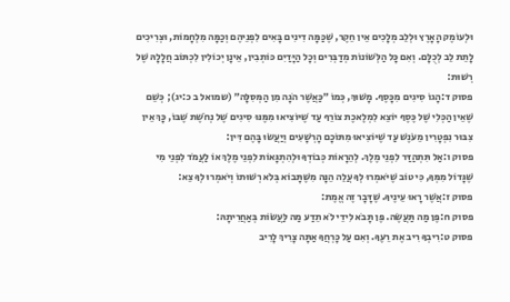וּלְעוֹמֶק הָאָרֶץ וּלְלֵב מְלָכִים אֵין חֵקֶר, שֶׁכַּמָּה דִינִים בָּאִים לִפְנֵיהֶם וְכַמָּה מִלְחָמוֹת, וּצְרִיכִים לָתֵת לֵב לְכֻלָּם. וְאִם כָּל הַלְּשׁוֹנוֹת מְדַבְּרִים וְכָל הַיָּדַיִם כּוֹתְבִין, אֵינָן יְכוֹלִין לִכְתּוֹב חֲלָלָהּ שֶׁל רְשׁוּת:
פסוק ד:הָגוֹ סִיגִים מִכָּסֶף. מָשׁוּךְ, כְּמוֹ ״כַּאֲשֶׁר הֹגָה מִן הַמְּסִלָּה״ (שמואל ב כ:יג); כְּשֵׁם שֶׁאֵין הַכְּלִי שֶׁל כֶּסֶף יוֹצֵא לִמְלֶאכֶת צוֹרֵף עַד שֶׁיּוֹצִיאוּ מִמֶּנּוּ סִיגִים שֶׁל נְחֹשֶׁת שֶׁבּוֹ, כָּךְ אֵין צִבּוּר נִפְטָרִין מֵעֹנֶשׁ עַד שֶׁיּוֹצִיאוּ מִתּוֹכָם הָרְשָׁעִים וְיַעֲשׂוּ בָּהֶם דִּין:
פסוק ו:אַל תִּתְהַדַּר לִפְנֵי מֶלֶךְ. לְהֵרָאוֹת כְּבוֹדְךָ וּלְהִתְגָּאוֹת לִפְנֵי מֶלֶךְ אוֹ לַעֲמֹד לִפְנֵי מִי שֶׁגָּדוֹל מִמְּךָ, כִּי טוֹב שֶׁיֹּאמְרוּ לְךָ עֲלֵה הֵנָּה מִשֶּׁתָּבוֹא בְּלֹא רְשׁוּתוֹ וְיֹאמְרוּ לְךָ צֵא:
פסוק ז:אֲשֶׁר רָאוּ עֵינֶיךָ. שֶׁדָּבָר זֶה אֱמֶת:
פסוק ח:פֶּן מַה תַּעֲשֶׂה. פֶּן תָּבֹא לִידֵי לֹא תֵדַע מַה לַּעֲשׂוֹת בְּאַחֲרִיתָהּ:
פסוק ט:רִיבְךָ רִיב אֶת רֵעֶךָ. וְאִם עַל כָּרְחֲךָ אַתָּה צָרִיךְ לָרִיב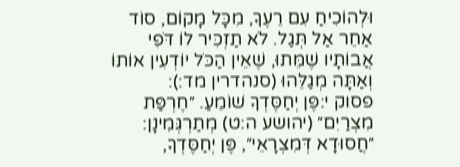וּלְהוֹכִיחַ עִם רֵעֶךָ, מִכָּל מָקוֹם, סוֹד אַחֵר אַל תְּגַל. לֹא תַזְכִּיר לוֹ דֹּפִי אֲבוֹתָיו שֶׁמֵּתוּ, שֶׁאֵין הַכֹּל יוֹדְעִין אוֹתוֹ וְאַתָּה מְגַלֵּהוּ (סנהדרין מד:):
פסוק י:פֶּן יְחַסֶּדְךָ שׁוֹמֵעַ. ״חֶרְפַּת מִצְרַיִם״ (יהושע ה:ט) מְתַרְגְּמִינָן: ״חֲסוּדָא דְּמִצְרָאֵי״, פֶּן יְחַסֶּדְךָ,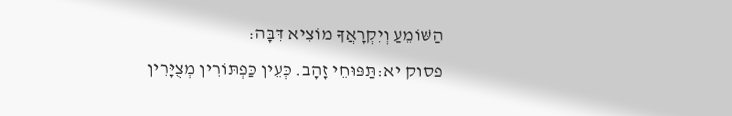הַשּׁוֹמֵעַ וְיִקְרָאֲךָ מוֹצִיא דִּבָּה:
פסוק יא:תַּפּוּחֵי זָהָב. כְּעֵין כַּפְתּוֹרִין מְצֻיָּרִין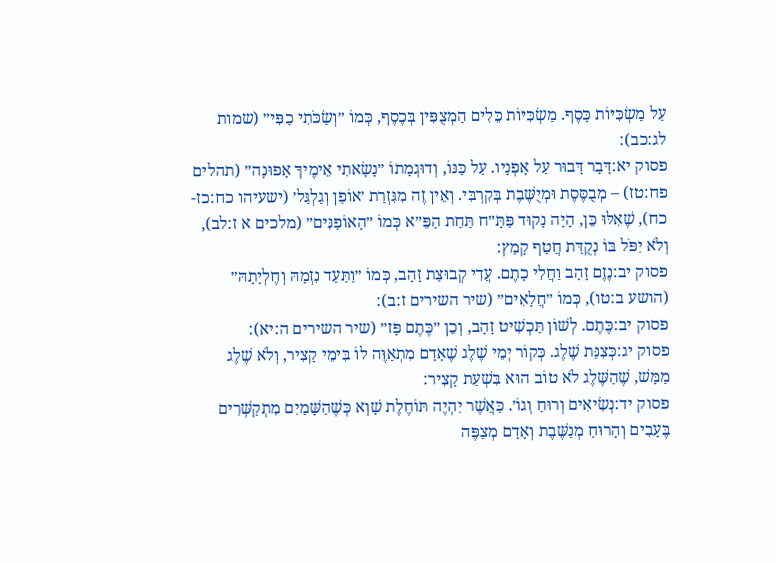עַל מַשְׂכִּיּוֹת כָּסֶף. מַשְׂכִּיּוֹת כֵּלִים הַמְצֻפִּין בְּכֶסֶף, כְּמוֹ ״וְשַׂכֹּתִי כַפִּי״ (שמות לג:כב):
פסוק יא:דָּבָר דָּבוּר עַל אָפְנָיו. עַל כַּנּוֹ, וְדוּגְמָתוֹ ״נָשָׂאתִי אֵימֶיךָ אָפוּנָה״ (תהלים פח:טז) – מְבֻסֶּסֶת וּמְיֻשֶּׁבֶת בְּקִרְבִּי. וְאֵין זֶה מִגִּזְרַת ׳אוֹפַן וְגַלְגַּל׳ (ישעיהו כח:כז-כח), שֶׁאִלּוּ כֵּן, הָיָה נָקוּד פַּתָּ״ח תַּחַת הַפֵּ״א כְּמוֹ ״הָאוֹפַנִּים״ (מלכים א ז:לב), וְלֹא יִפֹּל בּוֹ נְקֻדַּת חֲטַף קָמַץ:
פסוק יב:נֶזֶם זָהָב וַחֲלִי כָתֶם. עֲדִי קְבוּצַת זָהָב, כְּמוֹ ״וַתַּעַד נִזְמָהּ וְחֶלְיָתָהּ״ (הושע ב:טו), כְּמוֹ ״חֲלָאִים״ (שיר השירים ז:ב):
פסוק יב:כֶּתֶם. לְשׁוֹן תַּכְשִׁיט זָהָב, וְכֵן ״כֶּתֶם פָּז״ (שיר השירים ה:יא):
פסוק יג:כְּצִנַּת שֶׁלֶג. כְּקוֹר יְמֵי שֶׁלֶג שֶׁאָדָם מִתְאַוֶּה לוֹ בִּימֵי קָצִיר, וְלֹא שֶׁלֶג מַמָּשׁ, שֶׁהַשֶּׁלֶג לֹא טוֹב הוּא בִּשְׁעַת קָצִיר:
פסוק יד:נְשִׂיאִים וְרוּחַ וְגוֹ׳. כַּאֲשֶׁר יִהְיֶה תּוֹחֶלֶת שָׁוְא כְּשֶׁהַשָּׁמַיִם מִתְקַשְּׁרִים בֶּעָבִים וְהָרוּחַ מְנַשֶּׁבֶת וְאָדָם מְצַפֶּה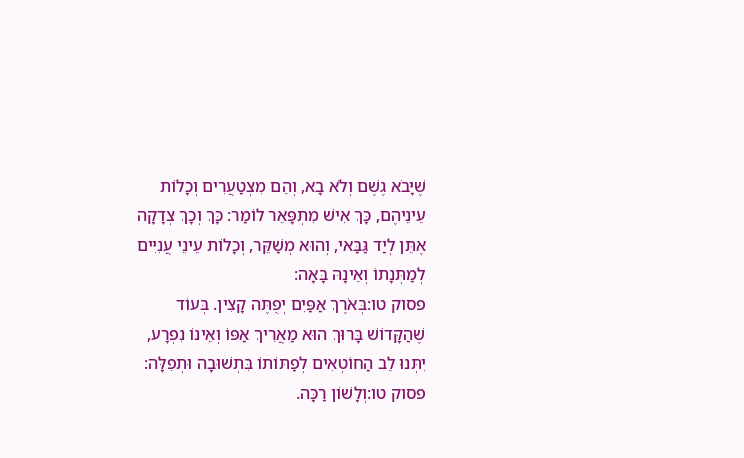שֶׁיָּבֹא גֶשֶׁם וְלֹא בָא, וְהֵם מִצְטַעֲרִים וְכָלוֹת עֵינֵיהֶם, כָּךְ אִישׁ מִתְפָּאֵר לוֹמַר: כָּךְ וְכָךְ צְדָקָה אֶתֵּן לְיַד גַּבַּאי, וְהוּא מְשַׁקֵּר, וְכָלוֹת עֵינֵי עֲנִיִּים לְמַתְּנָתוֹ וְאֵינָהּ בָּאָה:
פסוק טו:בְּאֹרֶךְ אַפַּיִם יְפֻתֶּה קָצִין. בְּעוֹד שֶׁהַקָּדוֹשׁ בָּרוּךְ הוּא מַאֲרִיךְ אַפּוֹ וְאֵינוֹ נִפְרָע, יִתְּנוּ לֵב הַחוֹטְאִים לְפַתּוֹתוֹ בִּתְשׁוּבָה וּתְפִלָּה:
פסוק טו:וְלָשׁוֹן רַכָּה.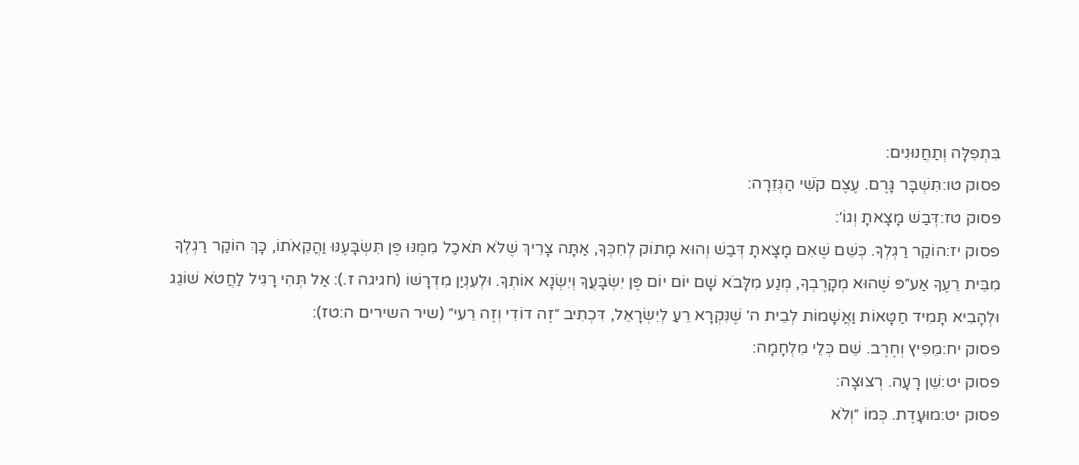בִּתְפִלָּה וְתַחֲנוּנִים:
פסוק טו:תִּשְׁבָּר גָּרֶם. עֶצֶם קֹשִׁי הַגְּזֵרָה:
פסוק טז:דְּבַשׁ מָצָאתָ וְגוֹ׳:
פסוק יז:הוֹקַר רַגְלְךָ. כְּשֵׁם שֶׁאִם מָצָאתָ דְּבַשׁ וְהוּא מָתוֹק לְחִכְּךָ, אַתָּה צָרִיךְ שֶׁלֹּא תֹּאכַל מִמֶּנּוּ פֶּן תִּשְׂבָּעֶנּוּ וַהֲקֵאֹתוֹ, כָּךְ הוֹקַר רַגְלְךָ מִבֵּית רֵעֶךָ אַע״פּ שֶׁהוּא מְקָרֶבְךָ, מְנַע מִלָּבֹא שָׁם יוֹם יוֹם פֶּן יִשְׂבָּעֲךָ וְיִשְׂנָא אוֹתְךָ. וּלְעִנְיַן מִדְרָשׁוֹ (חגיגה ז.): אַל תְּהִי רָגִיל לַחֲטֹא שׁוֹגֵג וּלְהָבִיא תָּמִיד חַטָּאוֹת וַאֲשָׁמוֹת לְבֵית ה׳ שֶׁנִּקְרָא רֵעַ לְיִשְׂרָאֵל, דִּכְתִיב ״זֶה דוֹדִי וְזֶה רֵעִי״ (שיר השירים ה:טז):
פסוק יח:מֵפִיץ וְחֶרֶב. שֵׁם כְּלֵי מִלְחָמָה:
פסוק יט:שֵׁן רָעָה. רְצוּצָה:
פסוק יט:מוּעָדֶת. כְּמוֹ ״וְלֹא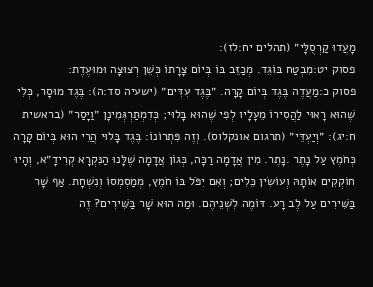מָעֲדוּ קַרְסֻלָּי״ (תהלים יח:לז):
פסוק יט:מִבְטַח בּוֹגֵד. מְכַזֵּב בּוֹ בְּיוֹם צָרָתוֹ כְּשֵׁן רְצוּצָה וּמוּעֶדֶת:
פסוק כ:מַעֲדֶה בֶּגֶד בְּיוֹם קָרָה. ״בֶּגֶד עִדִּים״ (ישעיה סד:ה): בֶּגֶד מוּסָר, כְּלִי שֶׁהוּא רָאוּי לַהֲסִירוֹ מֵעָלָיו לְפִי שֶׁהוּא בָּלוּי; כְּדִמְתַרְגְּמִינָן ״וַיָּסַר״ (בראשית ח:יג): ״וְיַעְדֵּי״ (תרגום אונקלוס). וְזֶה פִּתְרוֹנוֹ: בֶּגֶד בָּלוּי הֲרֵי הוּא בְּיוֹם קָרָה כְּחֹמֶץ עַל נָתֶר .נָתֶר. מִין אֲדָמָה רַכָּה, כְּגוֹן אֲדָמָה שֶׁלָּנוּ הַנִּקְרָא קְרִידָ״א, וְהָיוּ חוֹקְקִים אוֹתָהּ וְעוֹשִׂין כֵּלִים; וְאִם יִפֹּל בּוֹ חֹמֶץ, מְמַסְמְסוֹ וְנִשְׁחָת. אַף שָׁר בַּשִּׁירִים עַל לֶב רָע. דּוֹמֶה לִשְׁנֵיהֶם. וּמַה הוּא שָׁר בַּשִּׁירִים? זֶה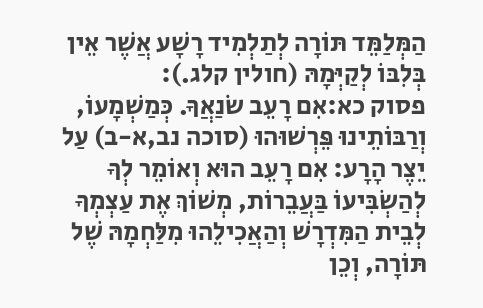הַמְּלַמֵּד תּוֹרָה לְתַלְמִיד רָשָׁע אֲשֶׁר אֵין בְּלִבּוֹ לְקַיְּמָהּ (חולין קלג.):
פסוק כא:אִם רָעֵב שֹׂנַאֲךָ. כְּמַשְׁמָעוֹ, וְרַבּוֹתֵינוּ פֵּרְשׁוּהוּ (סוכה נב,א-ב) עַל יֵצֶר הָרָע: אִם רָעֵב הוּא וְאוֹמֵר לְךָ לְהַשְׂבִּיעוֹ בַּעֲבֵרוֹת, מְשׁוֹךְ אֶת עַצְמְךָ לְבֵית הַמִּדְרָשׁ וְהַאֲכִילֵהוּ מִלַּחְמָהּ שֶׁל תּוֹרָה, וְכֵן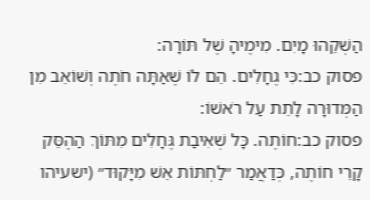הַשְׁקֵהוּ מָיִם. מִימֶיהָ שֶׁל תּוֹרָה:
פסוק כב:כִּי גֶחָלִים. הֵם לוֹ שֶׁאַתָּה חֹתֶה וְשׁוֹאֵב מִן הַמְּדוּרָה לָתֵת עַל רֹאשׁוֹ:
פסוק כב:חוֹתֶה. כָּל שְׁאִיבַת גֶּחָלִים מִתּוֹךְ הַהֶסֵּק קָרֵי חוֹתֶה, כְּדַאֲמַר ״לַחְתּוֹת אֵשׁ מִיָּקוּד״ (ישעיהו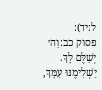ל:יד):
פסוק כב:וַה׳ יְשַׁלֶּם לָךְ. יַשְׁלִימֶנּוּ עִמָּךְ,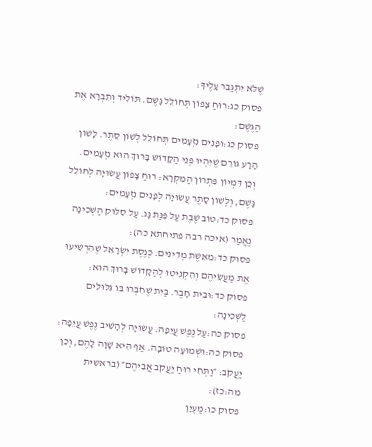שֶׁלֹּא יִתְגַּבֵּר עָלֶיךָ:
פסוק כג:רוּחַ צָפוֹן תְּחוֹלֵל גָּשֶׁם. תּוֹלִיד וְתִבְרָא אֶת הַגֶּשֶׁם:
פסוק כג:וּפָנִים נִזְעָמִים תְּחוֹלֵל לְשׁוֹן סֵתֶר. לָשׁוֹן הָרָע גּוֹרֵם שֶׁיִּהְיוּ פְּנֵי הַקָּדוֹשׁ בָּרוּךְ הוּא נִזְעָמִים. וְכֵן דִּמְיוֹן פִּתְרוֹן הַמִּקְרָא: רוּחַ צָפוֹן עֲשׂוּיָה לְחוֹלֵל גָּשֶׁם, וְלְשׁוֹן סָתֶר עֲשׂוּיָה לְפָנִים נִזְעָמִים:
פסוק כד:טוֹב שֶׁבֶת עַל פִּנַּת גָּג. עַל סִלּוּק הַשְּׁכִינָה נֶאֱמַר (איכה רבה פתיחתא כה):
פסוק כד:מֵאֵשֶׁת מְדִינִים. כְּנֶסֶת יִשְׂרָאֵל שֶׁהִרְשִׁיעוּ אֶת מַעֲשֵׂיהֶם וְהִקְנִיטוּ לְהַקָּדוֹשׁ בָּרוּךְ הוּא:
פסוק כד:וּבֵית חָבֶר. בַּיִת שֶׁחִבְּרוּ בּוֹ גִּלּוּלִים לַשְּׁכִינָה:
פסוק כה:עַל נֶפֶשׁ עֲיֵפָה. עֲשׂוּיָה לְהָשִׁיב נֶפֶשׁ עֲיֵפָה:
פסוק כה:וּשְׁמוּעָה טוֹבָה. אַף הִיא שָׁוָה לָהֶם, וְכֵן יַעֲקֹב: ״וַתְּחִי רוּחַ יַעֲקֹב אֲבִיהֶם״ (בראשית מה:כז):
פסוק כו:מַעְיָן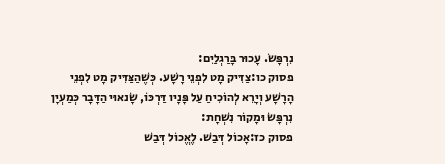נִרְפָּשׂ. עָכוּר בָּרַגְלַיִם:
פסוק כו:צַדִּיק מָט לִפְנֵי רָשָׁע. כְּשֶׁהַצַּדִּיק מָט לִפְנֵי הָרָשָׁע וְיָרֵא לְהוֹכִיחַ עַל פָּנָיו דַּרְכּוֹ, שָׂנאוּי הַדָּבָר כְּמַעְיָן נִרְפָּשׂ וּמָקוֹר נִשְׁחָת:
פסוק כז:אָכוֹל דְּבַשׁ. לֶאֱכוֹל דְּבַשׁ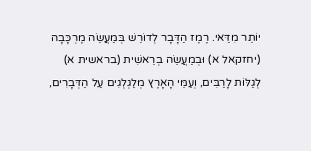יוֹתֵר מִדַּאי. רֶמֶז הַדָּבָר לְדוֹרֵשׁ בְּמַעֲשֵׂה מֶרְכָּבָה (יחזקאל א) וּבְמַעֲשֵׂה בְרֵאשִׁית (בראשית א) לְגַלּוֹת לָרַבִּים, וְעַמֵּי הָאָרֶץ מְלַגְלְגִים עַל הַדְּבָרִים,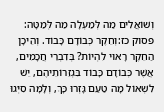וְשׁוֹאֲלִים מַה לְּמַעְלָה מַה לְּמַטָּה:
פסוק כז:וְחֵקֶר כְּבוֹדָם כָּבוֹד. וְהֵיכָן הַחֵקֶר רָאוּי לִהְיוֹת? בְּדִבְרֵי חֲכָמִים, אֲשֶׁר כְּבוֹדָם כָּבוֹד בִּגְזֵרוֹתֵיהֶם, יֵשׁ לִשְׁאוֹל מָה טַעַם גָּזְרוּ כָּךְ, וְלָמָּה סִיְּגוּ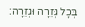בְּכָל גְּזֵרָה וּגְזֵרָה: